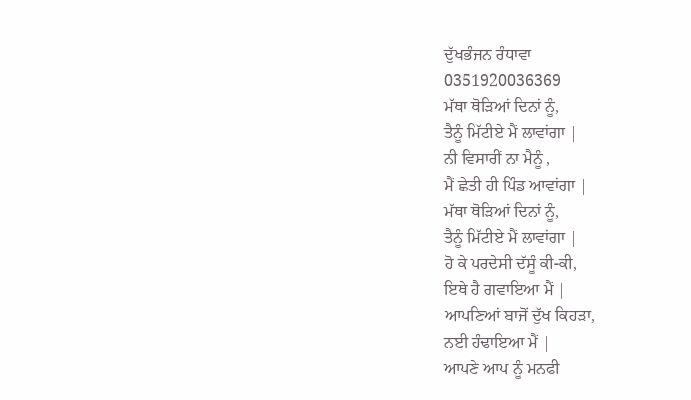ਦੁੱਖਭੰਜਨ ਰੰਧਾਵਾ
0351920036369
ਮੱਥਾ ਥੋੜਿਆਂ ਦਿਨਾਂ ਨੂੰ,
ਤੈਨੂੰ ਮਿੱਟੀਏ ਮੈਂ ਲਾਵਾਂਗਾ |
ਨੀ ਵਿਸਾਰੀਂ ਨਾ ਮੈਨੂੰ ,
ਮੈਂ ਛੇਤੀ ਹੀ ਪਿੰਡ ਆਵਾਂਗਾ |
ਮੱਥਾ ਥੋੜਿਆਂ ਦਿਨਾਂ ਨੂੰ,
ਤੈਨੂੰ ਮਿੱਟੀਏ ਮੈਂ ਲਾਵਾਂਗਾ |
ਹੋ ਕੇ ਪਰਦੇਸੀ ਦੱਸੂੰ ਕੀ-ਕੀ,
ਇਥੇ ਹੈ ਗਵਾਇਆ ਮੈਂ |
ਆਪਣਿਆਂ ਬਾਜੋਂ ਦੁੱਖ ਕਿਹੜਾ,
ਨਈ ਹੰਢਾਇਆ ਮੈਂ |
ਆਪਣੇ ਆਪ ਨੂੰ ਮਨਫੀ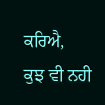ਕਰਿਐ,
ਕੁਝ ਵੀ ਨਹੀ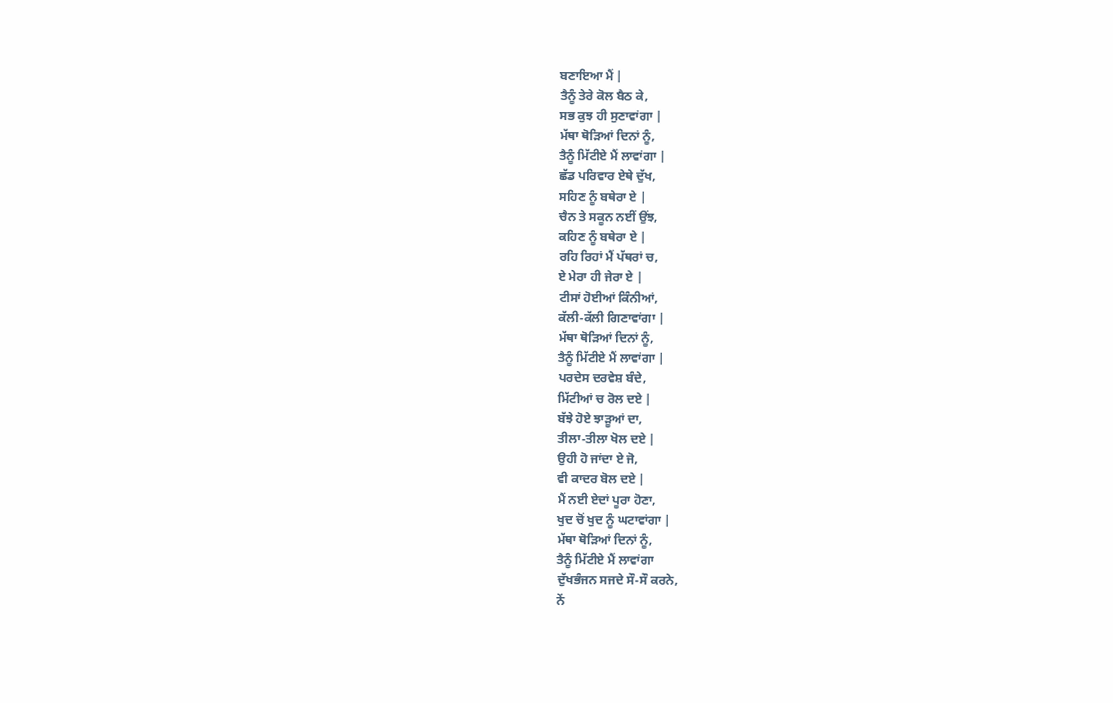ਬਣਾਇਆ ਮੈਂ |
ਤੈਨੂੰ ਤੇਰੇ ਕੋਲ ਬੈਠ ਕੇ,
ਸਭ ਕੁਝ ਹੀ ਸੁਣਾਵਾਂਗਾ |
ਮੱਥਾ ਥੋੜਿਆਂ ਦਿਨਾਂ ਨੂੰ,
ਤੈਨੂੰ ਮਿੱਟੀਏ ਮੈਂ ਲਾਵਾਂਗਾ |
ਛੱਡ ਪਰਿਵਾਰ ਏਥੇ ਦੁੱਖ,
ਸਹਿਣ ਨੂੰ ਬਥੇਰਾ ਏ |
ਚੈਨ ਤੇ ਸਕੂਨ ਨਈਂ ਉਂਝ,
ਕਹਿਣ ਨੂੰ ਬਥੇਰਾ ਏ |
ਰਹਿ ਰਿਹਾਂ ਮੈਂ ਪੱਥਰਾਂ ਚ,
ਏ ਮੇਰਾ ਹੀ ਜੇਰਾ ਏ |
ਟੀਸਾਂ ਹੋਈਆਂ ਕਿੰਨੀਆਂ,
ਕੱਲੀ-ਕੱਲੀ ਗਿਣਾਵਾਂਗਾ |
ਮੱਥਾ ਥੋੜਿਆਂ ਦਿਨਾਂ ਨੂੰ,
ਤੈਨੂੰ ਮਿੱਟੀਏ ਮੈਂ ਲਾਵਾਂਗਾ |
ਪਰਦੇਸ ਦਰਵੇਸ਼ ਬੰਦੇ,
ਮਿੱਟੀਆਂ ਚ ਰੋਲ ਦਏ |
ਬੱਝੇ ਹੋਏ ਝਾੜੂਆਂ ਦਾ,
ਤੀਲਾ-ਤੀਲਾ ਖੋਲ ਦਏ |
ਉਹੀ ਹੋ ਜਾਂਦਾ ਏ ਜੋ,
ਵੀ ਕਾਦਰ ਬੋਲ ਦਏ |
ਮੈਂ ਨਈ ਏਦਾਂ ਪੂਰਾ ਹੋਣਾ,
ਖੁਦ ਚੋਂ ਖੁਦ ਨੂੰ ਘਟਾਵਾਂਗਾ |
ਮੱਥਾ ਥੋੜਿਆਂ ਦਿਨਾਂ ਨੂੰ,
ਤੈਨੂੰ ਮਿੱਟੀਏ ਮੈਂ ਲਾਵਾਂਗਾ
ਦੁੱਖਭੰਜਨ ਸਜਦੇ ਸੌ-ਸੌ ਕਰਨੇ,
ਨੇਂ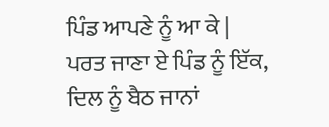ਪਿੰਡ ਆਪਣੇ ਨੂੰ ਆ ਕੇ |
ਪਰਤ ਜਾਣਾ ਏ ਪਿੰਡ ਨੂੰ ਇੱਕ,
ਦਿਲ ਨੂੰ ਬੈਠ ਜਾਨਾਂ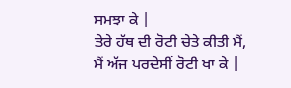ਸਮਝਾ ਕੇ |
ਤੇਰੇ ਹੱਥ ਦੀ ਰੋਟੀ ਚੇਤੇ ਕੀਤੀ ਮੈਂ,
ਮੈਂ ਅੱਜ ਪਰਦੇਸੀਂ ਰੋਟੀ ਖਾ ਕੇ |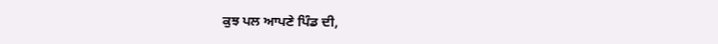ਕੁਝ ਪਲ ਆਪਣੇ ਪਿੰਡ ਦੀ,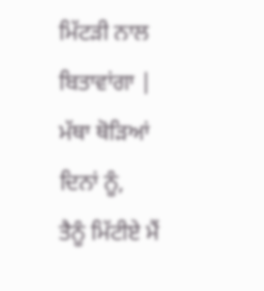ਮਿੱਟੜੀ ਨਾਲ ਬਿਤਾਵਾਂਗਾ |
ਮੱਥਾ ਥੋੜਿਆਂ ਦਿਨਾਂ ਨੂੰ,
ਤੈਨੂੰ ਮਿੱਟੀਏ ਮੈਂ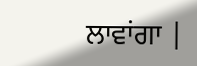ਲਾਵਾਂਗਾ |